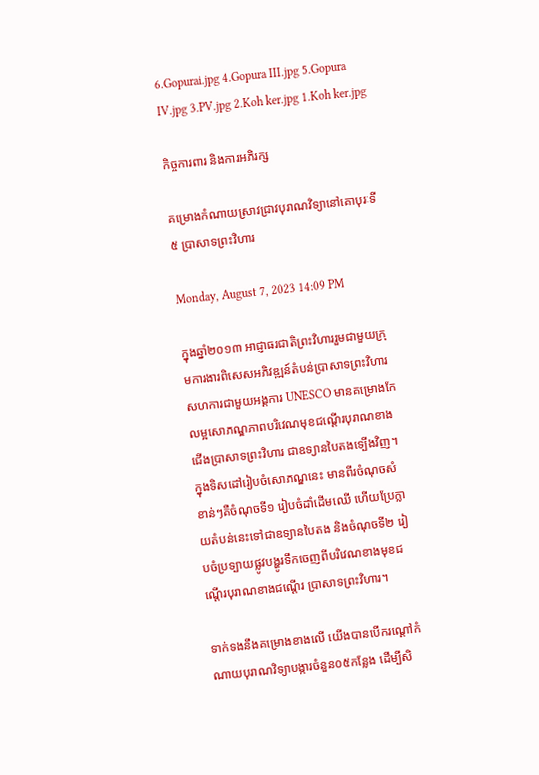6.Gopurai.jpg 4.Gopura III.jpg 5.Gopura IV.jpg 3.PV.jpg 2.Koh ker.jpg 1.Koh ker.jpg

កិច្ចការពារ និងការអភិរក្ស

គម្រោងកំណាយស្រាវជ្រាវបុរាណវិទ្យានៅគោបុរៈទី៥ ប្រាសាទព្រះវិហារ

Monday, August 7, 2023 14:09 PM

ក្នុងឆ្នាំ២០១៣ អាជ្ញាធរជាតិព្រះវិហាររួមជាមួយក្រុមការងារពិសេសអភិវឌ្ឍន៍តំបន់ប្រាសាទព្រះវិហារ សហការជាមួយអង្គការ UNESCO មានគម្រោងកែលម្អសោភណ្ឌភាពបរិវេណមុខជណ្តើរបុរាណខាងជើងប្រាសាទព្រះវិហារ ជាឧទ្យានបៃតងទ្បើងវិញ។ ក្នុងទិសដៅរៀបចំសោភណ្ឌនេះ មានពីរចំណុចសំខាន់ៗគឺចំណុចទី១ រៀបចំដាំដើមឈើ ហើយប្រែក្លាយតំបន់នេះទៅជាឧទ្យានបៃតង និងចំណុចទី២ រៀបចំប្រទ្បាយផ្លូវបង្ហូរទឹកចេញពីបរិវេណខាងមុខជណ្តើរបុរាណខាងជណ្តើរ ប្រាសាទព្រះវិហារ។

ទាក់ទងនឹងគម្រោងខាងលើ យើងបានបើករណ្តៅកំណាយបុរាណវិទ្យាបង្ការចំនួន០៥កន្លែង ដើម្បីសិ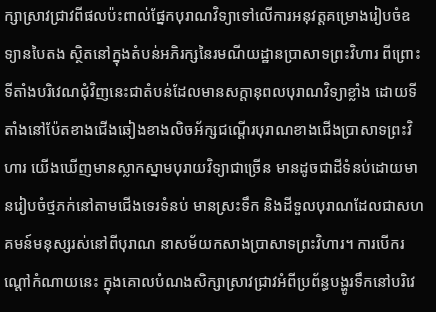ក្សាស្រាវជ្រាវពីផលប៉ះពាល់ផ្នែកបុរាណវិទ្យាទៅលើការអនុវត្តគម្រោងរៀបចំឧទ្យានបៃតង ស្ថិតនៅក្នុងតំបន់អភិរក្សនៃរមណីយដ្ឋានប្រាសាទព្រះវិហារ ពីព្រោះទីតាំងបរិវេណជុំវិញនេះជាតំបន់ដែលមានសក្តានុពលបុរាណវិទ្យាខ្លាំង ដោយទីតាំងនៅប៉ែតខាងជើងឆៀងខាងលិចអ័ក្សជណ្តើរបុរាណខាងជើងប្រាសាទព្រះវិហារ យើងឃើញមានស្លាកស្នាមបុរាយវិទ្យាជាច្រើន មានដូចជាដីទំនប់ដោយមានរៀបចំថ្មភក់នៅតាមជើងទេរទំនប់ មានស្រះទឹក និងដីទួលបុរាណដែលជាសហគមន៍មនុស្សរស់នៅពីបុរាណ នាសម័យកសាងប្រាសាទព្រះវិហារ។ ការបើករណ្តៅកំណាយនេះ ក្នុងគោលបំណងសិក្សាស្រាវជ្រាវអំពីប្រព័ន្ធបង្ហូរទឹកនៅបរិវេ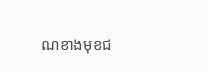ណខាងមុខជ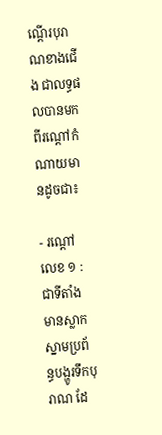ណ្តើរបុរាណខាងជើង ជាលទ្ធផលបានមកពីរណ្តៅកំណាយមានដូចជា៖

- រណ្តៅលេខ ១ : ជាទីតាំងមានស្លាកស្នាមប្រព័ន្ធបង្ហូរទឹកបុរាណ ដែ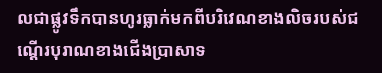លជាផ្លូវទឹកបានហូរធ្លាក់មកពីបរិវេណខាងលិចរបស់ជណ្តើរបុរាណខាងជើងប្រាសាទ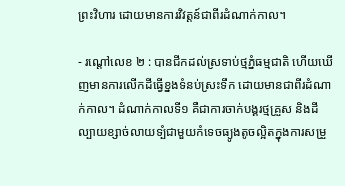ព្រះវិហារ ដោយមានការវិវត្តន៍ជាពីរដំណាក់កាល។

- រណ្តៅលេខ ២ : បានជីកដល់ស្រទាប់ថ្មភ្នំធម្មជាតិ ហើយឃើញមានការលើកដីធ្វើខ្នងទំនប់ស្រះទឹក ដោយមានជាពីរដំណាក់កាល។ ដំណាក់កាលទី១ គឺជាការចាក់បង្គរថ្មគ្រួស និងដីល្បាយខ្សាច់លាយទ្បំជាមួយកំទេចធ្យូងតូចល្អិតក្នុងការសម្រួ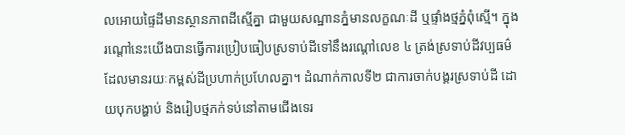លអោយផ្ទៃដីមានស្ថានភាពដីស្មើគ្នា ជាមួយសណ្ឋានភ្នំមានលក្ខណៈដី ឬផ្ទាំងថ្មភ្នំពុំស្មើ។ ក្នុងរណ្តៅនេះយើងបានធ្វើការប្រៀបធៀបស្រទាប់ដីទៅនឹងរណ្តៅលេខ ៤ ត្រង់ស្រទាប់ដីវប្បធម៌ ដែលមានរយៈកម្ពស់ដីប្រហាក់ប្រហែលគ្នា។ ដំណាក់កាលទី២ ជាការចាក់បង្គរស្រទាប់ដី ដោយបុកបង្ហាប់ និងរៀបថ្មភក់ទប់នៅតាមជើងទេរ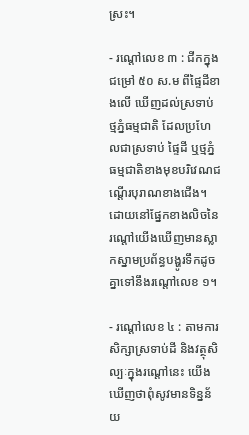ស្រះ។

- រណ្តៅលេខ ៣ : ជីកក្នុងជម្រៅ ៥០ ស.ម ពីផ្ទៃដីខាងលើ ឃើញដល់ស្រទាប់ថ្មភ្នំធម្មជាតិ ដែលប្រហែលជាស្រទាប់ ផ្ទៃដី ឬថ្មភ្នំធម្មជាតិខាងមុខបរិវេណជណ្តើរបុរាណខាងជើង។ ដោយនៅផ្នែកខាងលិចនៃរណ្តៅយើងឃើញមានស្លាកស្នាមប្រព័ន្ធបង្ហូរទឹកដូចគ្នាទៅនឹងរណ្តៅលេខ ១។

- រណ្តៅលេខ ៤ : តាមការសិក្សាស្រទាប់ដី និងវត្ថុសិល្បៈក្នុងរណ្តៅនេះ យើងឃើញថាពុំសូវមានទិន្នន័យ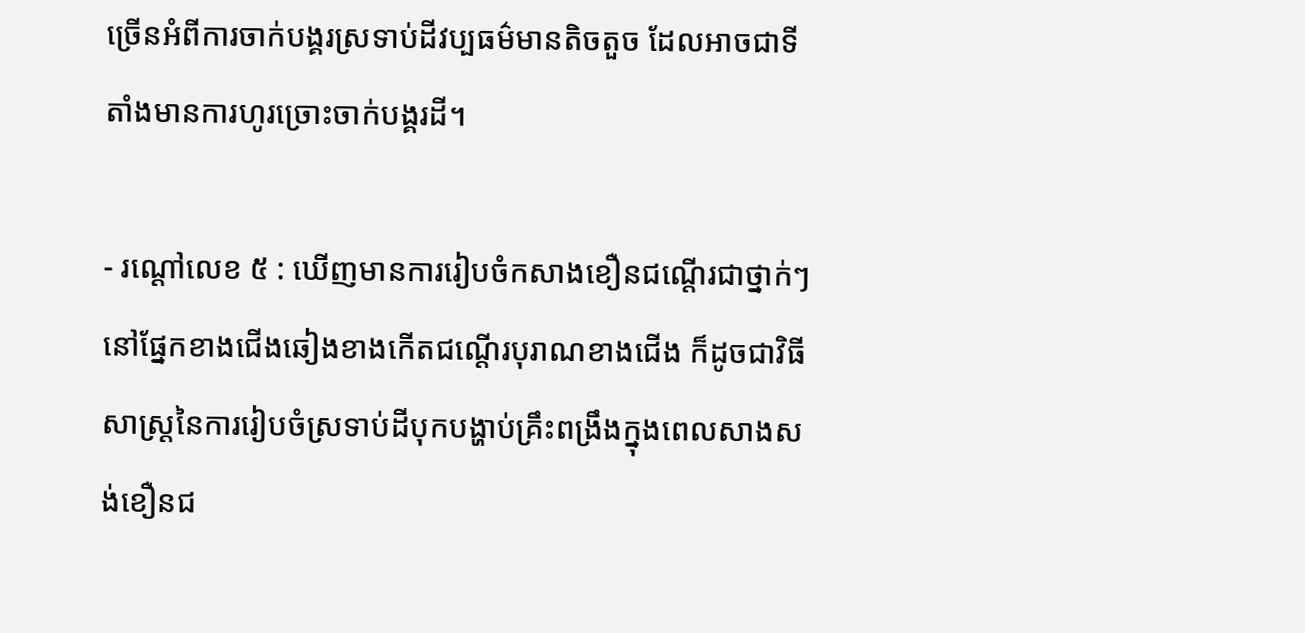ច្រើនអំពីការចាក់បង្គរស្រទាប់ដីវប្បធម៌មានតិចតួច ដែលអាចជាទីតាំងមានការហូរច្រោះចាក់បង្គរដី។

- រណ្តៅលេខ ៥ : ឃើញមានការរៀបចំកសាងខឿនជណ្តើរជាថ្នាក់ៗនៅផ្នែកខាងជើងឆៀងខាងកើតជណ្តើរបុរាណខាងជើង ក៏ដូចជាវិធីសាស្ត្រនៃការរៀបចំស្រទាប់ដីបុកបង្ហាប់គ្រឹះពង្រឹងក្នុងពេលសាងសង់ខឿនជ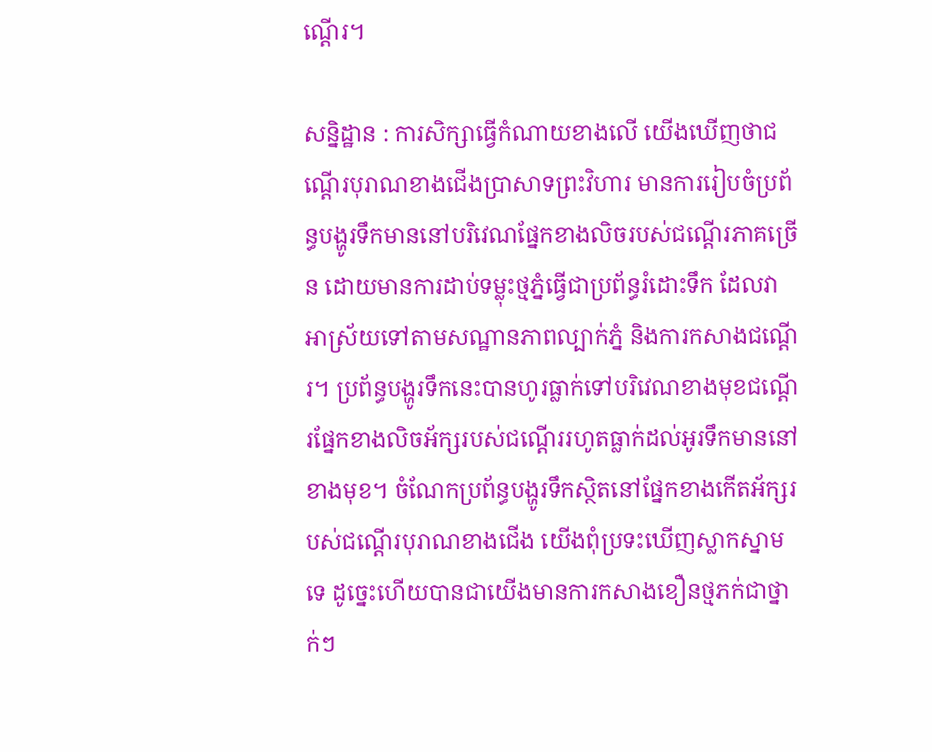ណ្តើរ។

សន្និដ្ឋាន : ការសិក្សាធ្វើកំណាយខាងលើ យើងឃើញថាជណ្តើរបុរាណខាងជើងប្រាសាទព្រះវិហារ មានការរៀបចំប្រព័ន្ធបង្ហូរទឹកមាននៅបរិវេណផ្នែកខាងលិចរបស់ជណ្តើរភាគច្រើន ដោយមានការដាប់ទម្លុះថ្មភ្នំធ្វើជាប្រព័ន្ធរំដោះទឹក ដែលវាអាស្រ័យទៅតាមសណ្ឋានភាពល្បាក់ភ្នំ និងការកសាងជណ្តើរ។ ប្រព័ន្ធបង្ហូរទឹកនេះបានហូរធ្លាក់ទៅបរិវេណខាងមុខជណ្តើរផ្នែកខាងលិចអ័ក្សរបស់ជណ្តើររហូតធ្លាក់ដល់អូរទឹកមាននៅខាងមុខ។ ចំណែកប្រព័ន្ធបង្ហូរទឹកស្ថិតនៅផ្នែកខាងកើតអ័ក្សរបស់ជណ្តើរបុរាណខាងជើង យើងពុំប្រទះឃើញស្លាកស្នាមទេ ដូច្នេះហើយបានជាយើងមានការកសាងខឿនថ្មភក់ជាថ្នាក់ៗ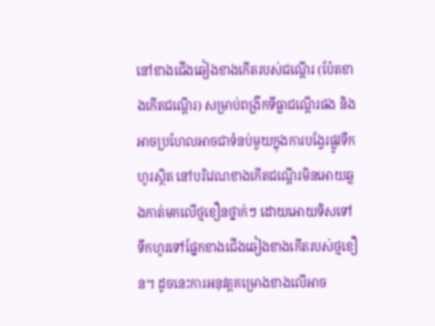នៅខាងជើងឆៀងខាងកើតរបស់ជណ្តើរ (ប៉ែតខាងកើតជណ្តើរ) សម្រាប់ពង្រីកទីធ្លាជណ្តើរផង និងអាចប្រហែលអាចជាទំនប់មួយក្នុងការបង្វែរផ្លូវទឹកហូរស្ថិត នៅបរិវេណខាងកើតជណ្តើរមិនអោយឆ្លងកាត់មកលើថ្មខឿនថ្នាក់ៗ ដោយអោយទិសទៅទឹកហូរទៅផ្នែកខាងជើងឆៀងខាងកើតរបស់ថ្មខឿន។ ដូចនេះការអនុវត្តគម្រោងខាងលើអាច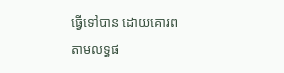ធ្វើទៅបាន ដោយគោរពតាមលទ្ធផ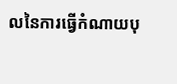លនៃការធ្វើកំណាយបុ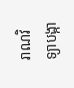រាណវិទ្យាបង្កា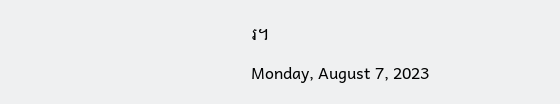រ។

Monday, August 7, 2023